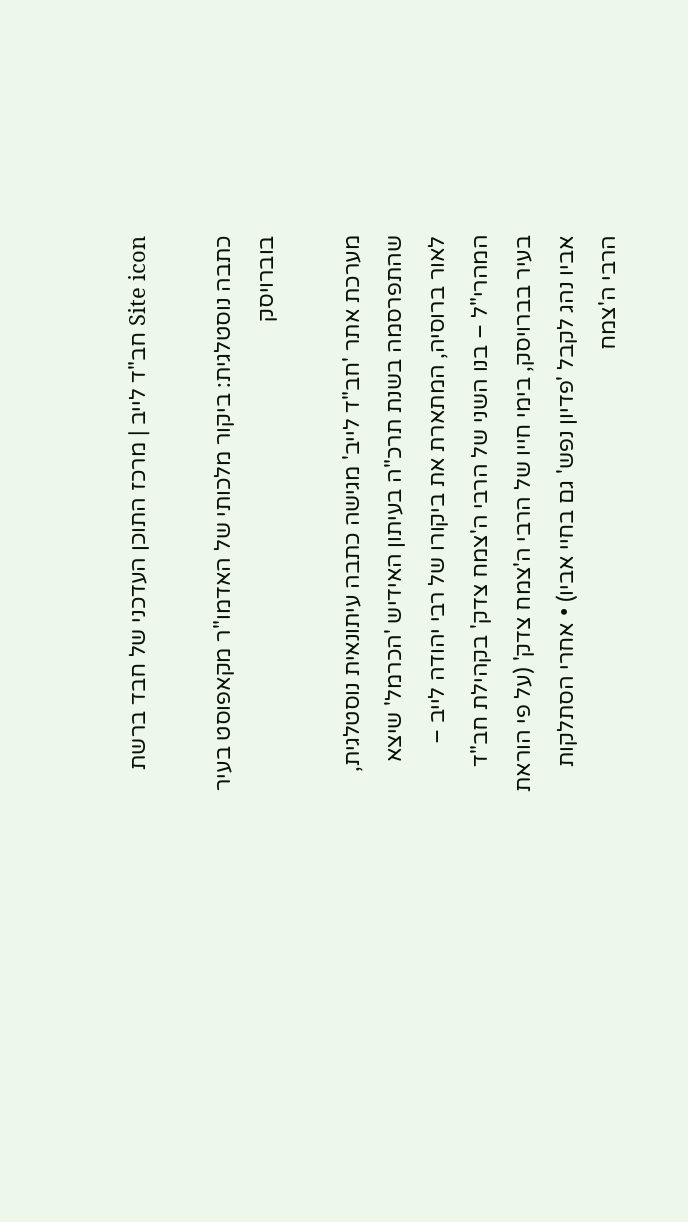Site icon חב"ד לייב | מרכז התוכן העדכני של חבד ברשת

כתבה נוסטלגית: ביקור מלכותי של האדמו"ר מקאפוסט בעיר בוברויסק

מערכת אתר 'חב"ד לייב' מגישה כתבה עיתונאית נוסטלגית, שהתפרסמה בשנת תרכ"ה בעיתון האידיש 'הכרמל' שיצא לאור ברוסיה, המתארת את ביקורו של רבי יהודה לייב – המהרי"ל – בנו השני של הרבי ה'צמח צדק' בקהילת חב"ד בעיר בברויסק, בימי חייו של הרבי ה'צמח צדק' (על פי הוראת אביו נהג לקבל 'פדיון נפש' גם בחיי אביו) • אחרי הסתלקות הרבי ה'צמח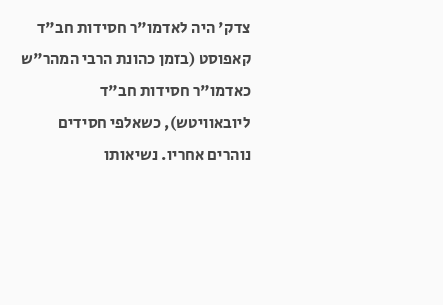צדק' היה לאדמו"ר חסידות חב"ד קאפוסט (בזמן כהונת הרבי המהר"ש כאדמו"ר חסידות חב"ד ליובאוויטש), כשאלפי חסידים נוהרים אחריו. נשיאותו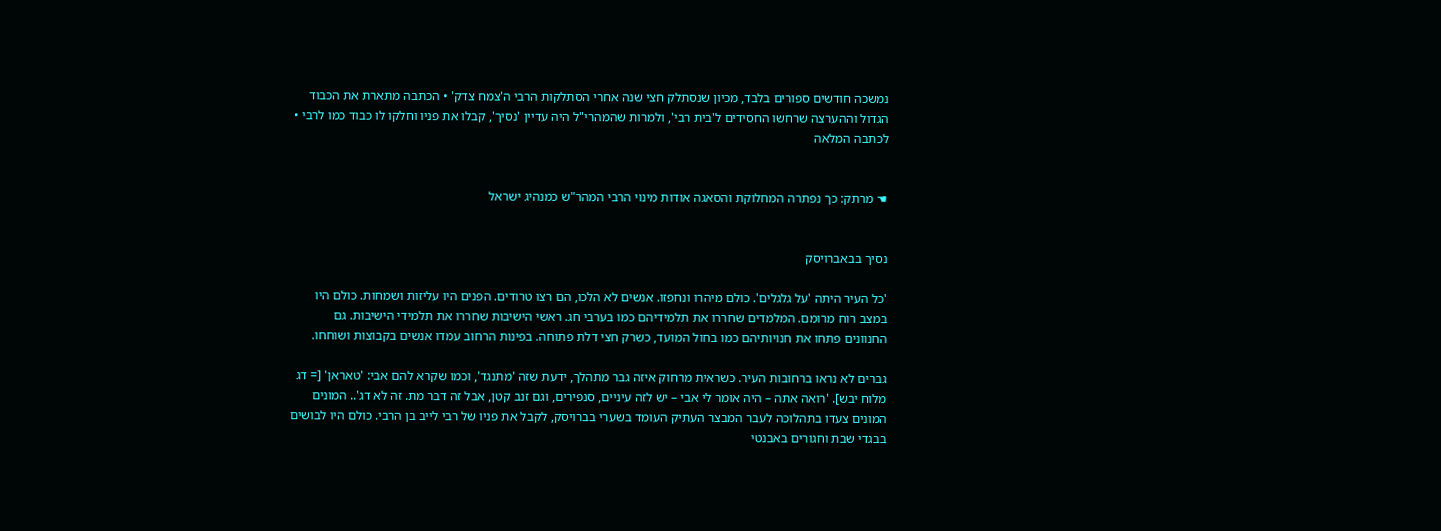נמשכה חודשים ספורים בלבד, מכיון שנסתלק חצי שנה אחרי הסתלקות הרבי ה'צמח צדק' • הכתבה מתארת את הכבוד הגדול וההערצה שרחשו החסידים ל'בית רבי', ולמרות שהמהרי"ל היה עדיין 'נסיך', קבלו את פניו וחלקו לו כבוד כמו לרבי • לכתבה המלאה


☚ מרתק: כך נפתרה המחלוקת והסאגה אודות מינוי הרבי המהר"ש כמנהיג ישראל


נסיך בבאברויסק

'כל העיר היתה 'על גלגלים'. כולם מיהרו ונחפזו. אנשים לא הלכו, הם רצו טרודים. הפנים היו עליזות ושמחות. כולם היו במצב רוח מרומם. המלמדים שחררו את תלמידיהם כמו בערבי חג. ראשי הישיבות שחררו את תלמידי הישיבות. גם החנוונים פתחו את חנויותיהם כמו בחול המועד, כשרק חצי דלת פתוחה. בפינות הרחוב עמדו אנשים בקבוצות ושוחחו.

גברים לא נראו ברחובות העיר. כשראית מרחוק איזה גבר מתהלך, ידעת שזה 'מתנגד', וכמו שקרא להם אבי: 'טאראן' [= דג מלוח יבש]. 'רואה אתה – היה אומר לי אבי – יש לזה עיניים, סנפירים, וגם זנב קטן, אבל זה דבר מת. זה לא דג'.. המונים המונים צעדו בתהלוכה לעבר המבצר העתיק העומד בשערי בברויסק, לקבל את פניו של רבי לייב בן הרבי. כולם היו לבושים בבגדי שבת וחגורים באבנטי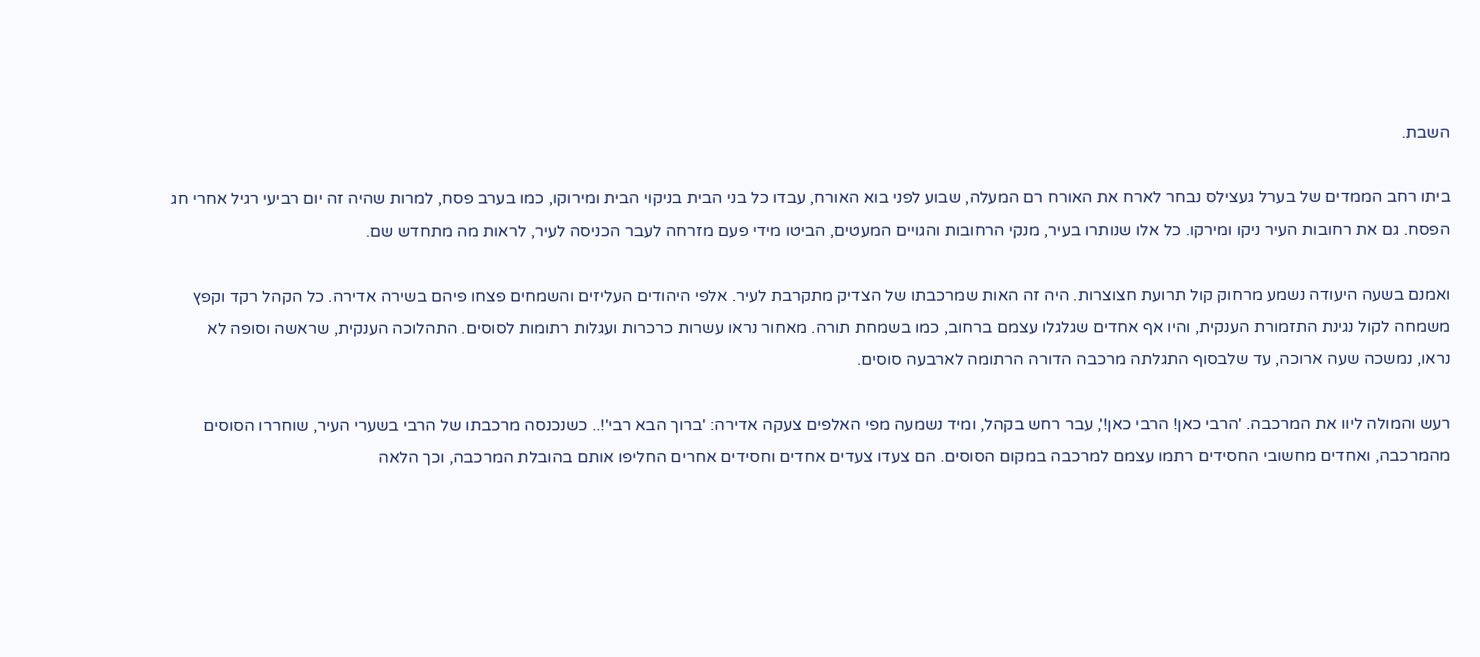השבת.

ביתו רחב הממדים של בערל געצילס נבחר לארח את האורח רם המעלה, שבוע לפני בוא האורח, עבדו כל בני הבית בניקוי הבית ומירוקו, כמו בערב פסח, למרות שהיה זה יום רביעי רגיל אחרי חג הפסח. גם את רחובות העיר ניקו ומירקו. כל אלו שנותרו בעיר, מנקי הרחובות והגויים המעטים, הביטו מידי פעם מזרחה לעבר הכניסה לעיר, לראות מה מתחדש שם.

ואמנם בשעה היעודה נשמע מרחוק קול תרועת חצוצרות. היה זה האות שמרכבתו של הצדיק מתקרבת לעיר. אלפי היהודים העליזים והשמחים פצחו פיהם בשירה אדירה. כל הקהל רקד וקפץ משמחה לקול נגינת התזמורת הענקית, והיו אף אחדים שגלגלו עצמם ברחוב, כמו בשמחת תורה. מאחור נראו עשרות כרכרות ועגלות רתומות לסוסים. התהלוכה הענקית, שראשה וסופה לא נראו, נמשכה שעה ארוכה, עד שלבסוף התגלתה מרכבה הדורה הרתומה לארבעה סוסים.

רעש והמולה ליוו את המרכבה. 'הרבי כאן! הרבי כאן!', עבר רחש בקהל, ומיד נשמעה מפי האלפים צעקה אדירה: 'ברוך הבא רבי'!.. כשנכנסה מרכבתו של הרבי בשערי העיר, שוחררו הסוסים מהמרכבה, ואחדים מחשובי החסידים רתמו עצמם למרכבה במקום הסוסים. הם צעדו צעדים אחדים וחסידים אחרים החליפו אותם בהובלת המרכבה, וכך הלאה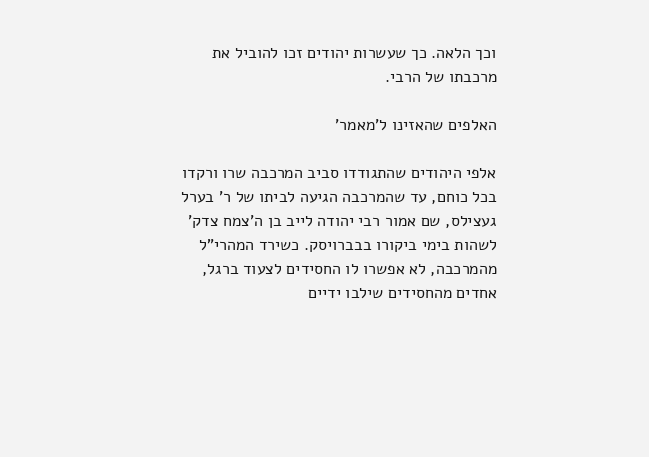וכך הלאה. כך שעשרות יהודים זכו להוביל את מרכבתו של הרבי.

האלפים שהאזינו ל'מאמר'

אלפי היהודים שהתגודדו סביב המרכבה שרו ורקדו בכל כוחם, עד שהמרכבה הגיעה לביתו של ר' בערל געצילס, שם אמור רבי יהודה לייב בן ה'צמח צדק' לשהות בימי ביקורו בבברויסק. כשירד המהרי"ל מהמרכבה, לא אפשרו לו החסידים לצעוד ברגל, אחדים מהחסידים שילבו ידיים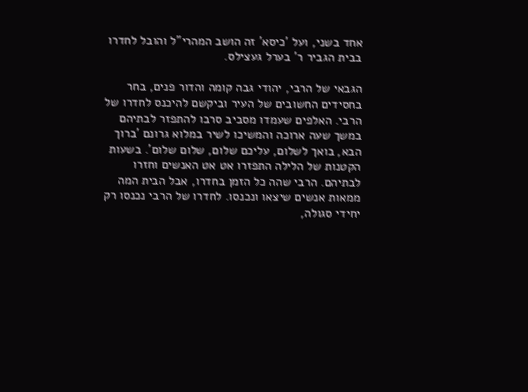אחד בשני, ועל 'כיסא' זה הושב המהרי"ל והובל לחדרו בבית הגביר ר' בערל געצילס.

הגבאי של הרבי, יהודי גבה קומה והדור פנים, בחר בחסידים החשובים של העיר וביקשם להיכנס לחדרו של הרבי. האלפים שעמדו מסביב סרבו להתפזר לבתיהם במשך שעה ארוכה והמשיכו לשיר במלוא גרונם 'ברוך הבא, בואך לשלום, עליכם שלום, שלום שלום'. בשעות הקטנות של הלילה התפזרו אט אט האנשים וחזרו לבתיהם. הרבי שהה כל הזמן בחדרו, אבל הבית המה ממאות אנשים שיצאו ונכנסו. לחדרו של הרבי נכנסו רק יחידי סגולה,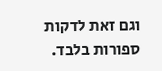וגם זאת לדקות ספורות בלבד.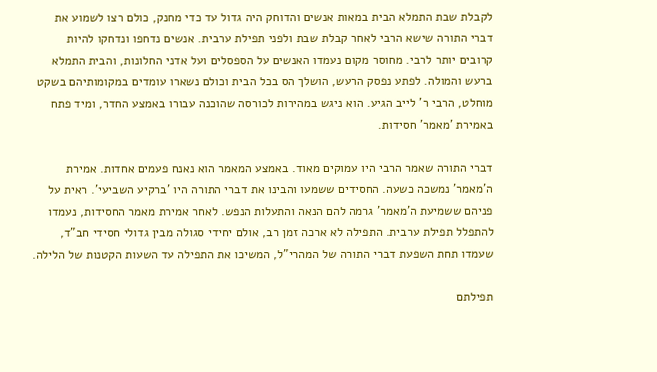לקבלת שבת התמלא הבית במאות אנשים והדוחק היה גדול עד כדי מחנק, כולם רצו לשמוע את דברי התורה שישא הרבי לאחר קבלת שבת ולפני תפילת ערבית. אנשים נדחפו ונדחקו להיות קרובים יותר לרבי. מחוסר מקום נעמדו האנשים על הספסלים ועל אדני החלונות, והבית התמלא ברעש והמולה. לפתע נפסק הרעש, הושלך הס בכל הבית וכולם נשארו עומדים במקומותיהם בשקט מוחלט, הרבי ר' לייב הגיע. הוא ניגש במהירות לכורסה שהוכנה עבורו באמצע החדר, ומיד פתח באמירת 'מאמר' חסידות.

דברי התורה שאמר הרבי היו עמוקים מאוד. באמצע המאמר הוא נאנח פעמים אחדות. אמירת ה'מאמר' נמשכה כשעה. החסידים ששמעו והבינו את דברי התורה היו 'ברקיע השביעי'. ראית על פניהם ששמיעת ה'מאמר' גרמה להם הנאה והתעלות הנפש. לאחר אמירת מאמר החסידות, נעמדו להתפלל תפילת ערבית. התפילה לא ארכה זמן רב, אולם יחידי סגולה מבין גדולי חסידי חב"ד, שעמדו תחת השפעת דברי התורה של המהרי"ל, המשיכו את התפילה עד השעות הקטנות של הלילה.

תפילתם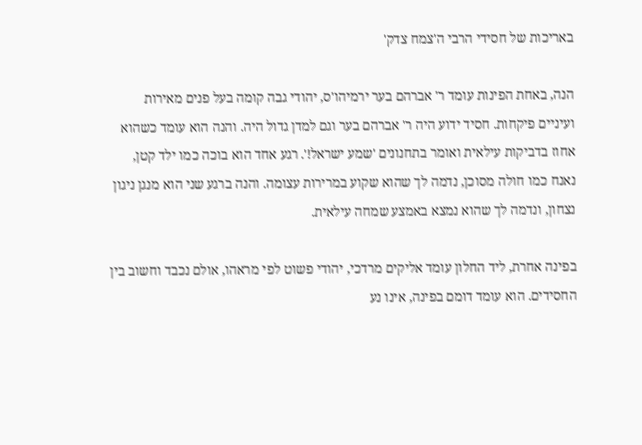באריכות של חסידי הרבי ה'צמח צדק'

הנה, באחת הפינות עומד ר' אברהם בער ירמיהו'ס, יהודי גבה קומה בעל פנים מאירות ועיניים פיקחות. חסיד ידוע היה ר' אברהם בער וגם למדן גדול היה. והנה הוא עומד כשהוא אחוז בדביקות עילאית ואומר בתחנונים 'שמע ישראל!'. רגע אחד הוא בוכה כמו ילד קטן, נאנח כמו חולה מסוכן, נדמה לך שהוא שקוע במרירות עצומה. והנה ברגע שני הוא מנגן ניגון נצחון, ונדמה לך שהוא נמצא באמצע שמחה עילאית.

בפינה אחרת, ליד החלון עומד אליקים מרדכי, יהודי פשוט לפי מראהו, אולם נכבד וחשוב בין החסידים. הוא עומד דומם בפינה, אינו נע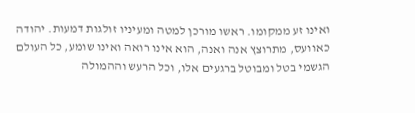ואינו זע ממקומו. ראשו מורכן למטה ומעיניו זולגות דמעות. יהודה כאוועס, מתרוצץ אנה ואנה, הוא אינו רואה ואינו שומע, כל העולם הגשמי בטל ומבוטל ברגעים אלו, וכל הרעש וההמולה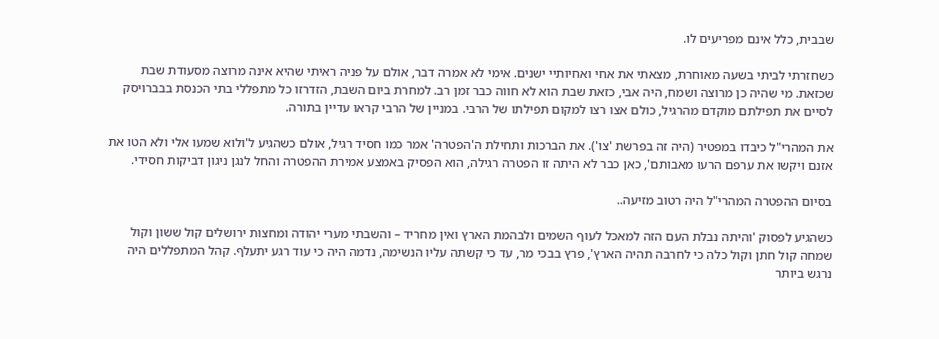שבבית, כלל אינם מפריעים לו.

כשחזרתי לביתי בשעה מאוחרת, מצאתי את אחי ואחיותיי ישנים. אימי לא אמרה דבר, אולם על פניה ראיתי שהיא אינה מרוצה מסעודת שבת שכזאת. מי שהיה כן מרוצה ושמח, היה אבי, כזאת שבת הוא לא חווה כבר זמן רב. למחרת ביום השבת, הזדרזו כל מתפללי בתי הכנסת בבברויסק לסיים את תפילתם מוקדם מהרגיל, כולם אצו רצו למקום תפילתו של הרבי. במניין של הרבי קראו עדיין בתורה.

את המהרי"ל כיבדו במפטיר (היה זה בפרשת 'צו'). את הברכות ותחילת ה'הפטרה' אמר כמו חסיד רגיל, אולם כשהגיע ל'ולוא שמעו אלי ולא הטו את אזנם ויקשו את ערפם הרעו מאבותם', כאן כבר לא היתה זו הפטרה רגילה, הוא הפסיק באמצע אמירת ההפטרה והחל לנגן ניגון דביקות חסידי.

בסיום ההפטרה המהרי"ל היה רטוב מזיעה..

כשהגיע לפסוק 'והיתה נבלת העם הזה למאכל לעוף השמים ולבהמת הארץ ואין מחריד – והשבתי מערי יהודה ומחצות ירושלים קול ששון וקול שמחה קול חתן וקול כלה כי לחרבה תהיה הארץ', פרץ בבכי מר, עד כי קשתה עליו הנשימה, נדמה היה כי עוד רגע יתעלף. קהל המתפללים היה נרגש ביותר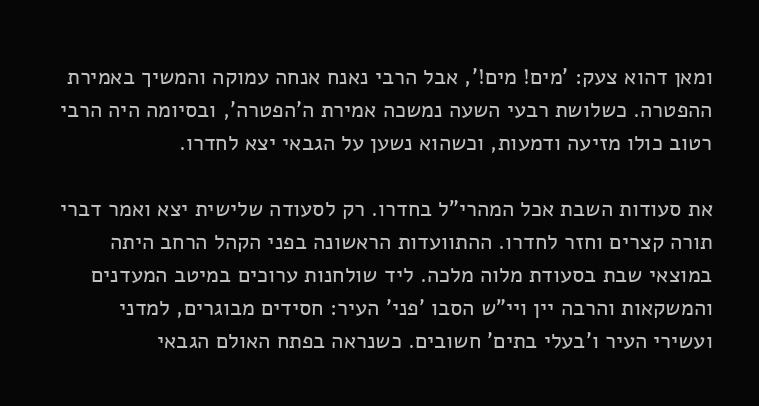ומאן דהוא צעק: 'מים! מים!', אבל הרבי נאנח אנחה עמוקה והמשיך באמירת ההפטרה. כשלושת רבעי השעה נמשכה אמירת ה'הפטרה', ובסיומה היה הרבי רטוב כולו מזיעה ודמעות, וכשהוא נשען על הגבאי יצא לחדרו.

את סעודות השבת אכל המהרי"ל בחדרו. רק לסעודה שלישית יצא ואמר דברי תורה קצרים וחזר לחדרו. ההתוועדות הראשונה בפני הקהל הרחב היתה במוצאי שבת בסעודת מלוה מלכה. ליד שולחנות ערוכים במיטב המעדנים והמשקאות והרבה יין ויי"ש הסבו 'פני' העיר: חסידים מבוגרים, למדני ועשירי העיר ו'בעלי בתים' חשובים. כשנראה בפתח האולם הגבאי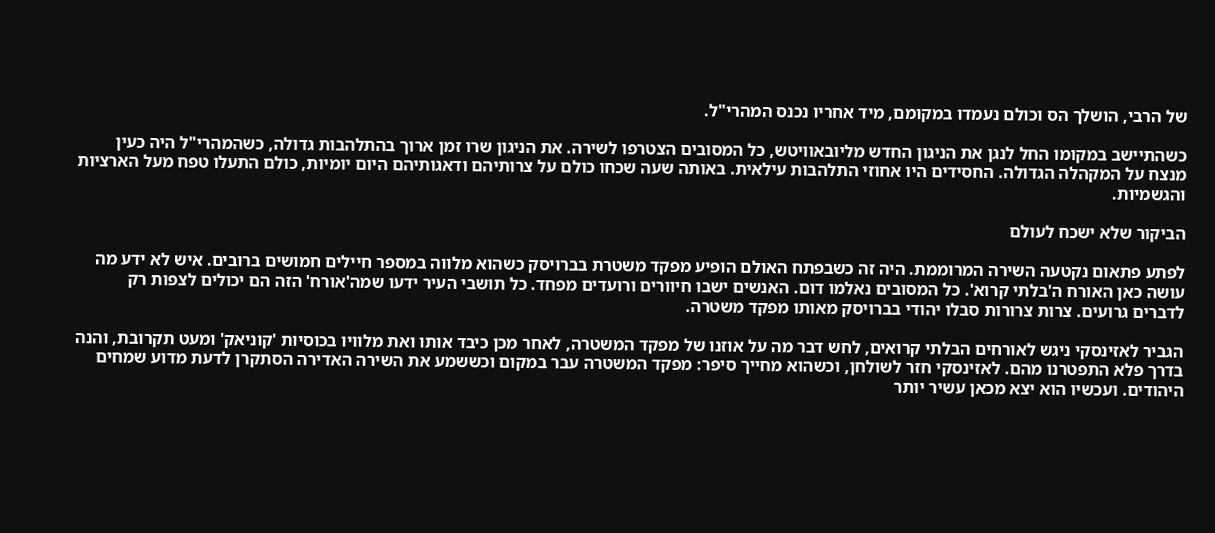של הרבי, הושלך הס וכולם נעמדו במקומם, מיד אחריו נכנס המהרי"ל.

כשהתיישב במקומו החל לנגן את הניגון החדש מליובאוויטש, כל המסובים הצטרפו לשירה. את הניגון שרו זמן ארוך בהתלהבות גדולה, כשהמהרי"ל היה כעין מנצח על המקהלה הגדולה. החסידים היו אחוזי התלהבות עילאית. באותה שעה שכחו כולם על צרותיהם ודאגותיהם היום יומיות, כולם התעלו טפח מעל הארציות והגשמיות.

הביקור שלא ישכח לעולם

לפתע פתאום נקטעה השירה המרוממת. היה זה כשבפתח האולם הופיע מפקד משטרת בברויסק כשהוא מלווה במספר חיילים חמושים ברובים. איש לא ידע מה עושה כאן האורח ה'בלתי קרוא'. כל המסובים נאלמו דום. האנשים ישבו חיוורים ורועדים מפחד. כל תושבי העיר ידעו שמה'אורח' הזה הם יכולים לצפות רק לדברים גרועים. צרות צרורות סבלו יהודי בברויסק מאותו מפקד משטרה.

הגביר לאזינסקי ניגש לאורחים הבלתי קרואים, לחש דבר מה על אוזנו של מפקד המשטרה, לאחר מכן כיבד אותו ואת מלוויו בכוסיות 'קוניאק' ומעט תקרובת, והנה בדרך פלא התפטרנו מהם. לאזינסקי חזר לשולחן, וכשהוא מחייך סיפר: מפקד המשטרה עבר במקום וכששמע את השירה האדירה הסתקרן לדעת מדוע שמחים היהודים. ועכשיו הוא יצא מכאן עשיר יותר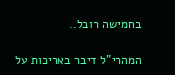בחמישה רובל..

המהרי"ל דיבר באריכות על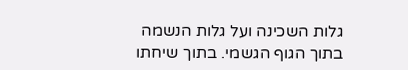גלות השכינה ועל גלות הנשמה בתוך הגוף הגשמי. בתוך שיחתו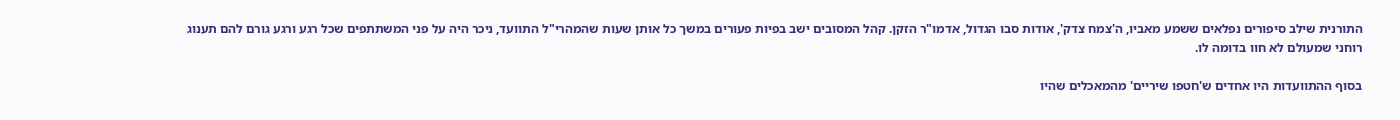התורנית שילב סיפורים נפלאים ששמע מאביו, ה'צמח צדק', אודות סבו הגדול, אדמו"ר הזקן. קהל המסובים ישב בפיות פעורים במשך כל אותן שעות שהמהרי"ל התוועד, ניכר היה על פני המשתתפים שכל רגע ורגע גורם להם תענוג רוחני שמעולם לא חוו בדומה לו.

בסוף ההתוועדות היו אחדים ש'חטפו שיריים' מהמאכלים שהיו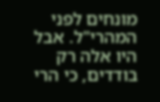מונחים לפני המהרי"ל. אבל היו אלה רק בודדים, כי הרי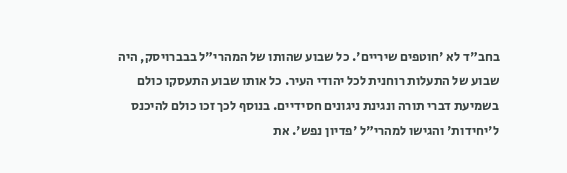בחב"ד לא 'חוטפים שיריים'. כל שבוע שהותו של המהרי"ל בבברויסק, היה שבוע של התעלות רוחנית לכל יהודי העיר. כל אותו שבוע התעסקו כולם בשמיעת דברי תורה ונגינת ניגונים חסידיים. בנוסף לכך זכו כולם להיכנס ל'יחידות' והגישו למהרי"ל 'פדיון נפש'. את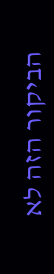הביקור הזה לא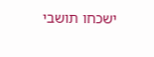ישכחו תושבי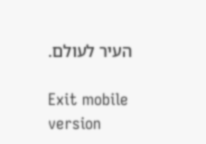העיר לעולם.

Exit mobile version